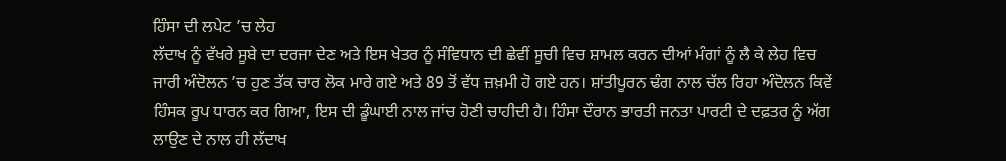ਹਿੰਸਾ ਦੀ ਲਪੇਟ ’ਚ ਲੇਹ
ਲੱਦਾਖ ਨੂੰ ਵੱਖਰੇ ਸੂਬੇ ਦਾ ਦਰਜਾ ਦੇਣ ਅਤੇ ਇਸ ਖੇਤਰ ਨੂੰ ਸੰਵਿਧਾਨ ਦੀ ਛੇਵੀਂ ਸੂਚੀ ਵਿਚ ਸ਼ਾਮਲ ਕਰਨ ਦੀਆਂ ਮੰਗਾਂ ਨੂੰ ਲੈ ਕੇ ਲੇਹ ਵਿਚ ਜਾਰੀ ਅੰਦੋਲਨ ’ਚ ਹੁਣ ਤੱਕ ਚਾਰ ਲੋਕ ਮਾਰੇ ਗਏ ਅਤੇ 89 ਤੋਂ ਵੱਧ ਜ਼ਖ਼ਮੀ ਹੋ ਗਏ ਹਨ। ਸ਼ਾਂਤੀਪੂਰਨ ਢੰਗ ਨਾਲ ਚੱਲ ਰਿਹਾ ਅੰਦੋਲਨ ਕਿਵੇਂ ਹਿੰਸਕ ਰੂਪ ਧਾਰਨ ਕਰ ਗਿਆ, ਇਸ ਦੀ ਡੂੰਘਾਈ ਨਾਲ ਜਾਂਚ ਹੋਣੀ ਚਾਹੀਦੀ ਹੈ। ਹਿੰਸਾ ਦੌਰਾਨ ਭਾਰਤੀ ਜਨਤਾ ਪਾਰਟੀ ਦੇ ਦਫ਼ਤਰ ਨੂੰ ਅੱਗ ਲਾਉਣ ਦੇ ਨਾਲ ਹੀ ਲੱਦਾਖ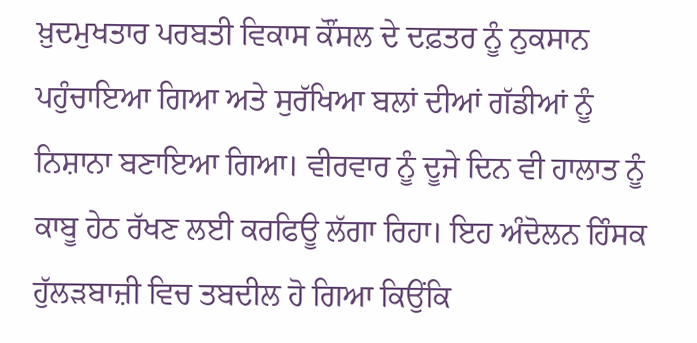ਖ਼ੁਦਮੁਖਤਾਰ ਪਰਬਤੀ ਵਿਕਾਸ ਕੌਂਸਲ ਦੇ ਦਫ਼ਤਰ ਨੂੰ ਨੁਕਸਾਨ ਪਹੁੰਚਾਇਆ ਗਿਆ ਅਤੇ ਸੁਰੱਖਿਆ ਬਲਾਂ ਦੀਆਂ ਗੱਡੀਆਂ ਨੂੰ ਨਿਸ਼ਾਨਾ ਬਣਾਇਆ ਗਿਆ। ਵੀਰਵਾਰ ਨੂੰ ਦੂਜੇ ਦਿਨ ਵੀ ਹਾਲਾਤ ਨੂੰ ਕਾਬੂ ਹੇਠ ਰੱਖਣ ਲਈ ਕਰਫਿਊ ਲੱਗਾ ਰਿਹਾ। ਇਹ ਅੰਦੋਲਨ ਹਿੰਸਕ ਹੁੱਲੜਬਾਜ਼ੀ ਵਿਚ ਤਬਦੀਲ ਹੋ ਗਿਆ ਕਿਉਂਕਿ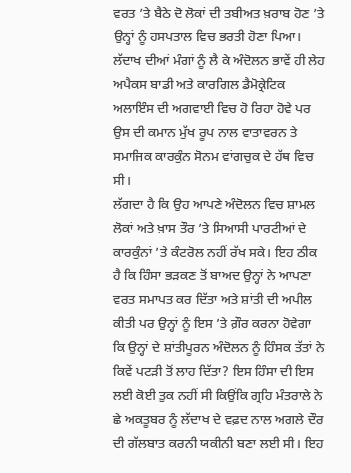ਵਰਤ ’ਤੇ ਬੈਠੇ ਦੋ ਲੋਕਾਂ ਦੀ ਤਬੀਅਤ ਖ਼ਰਾਬ ਹੋਣ ’ਤੇ ਉਨ੍ਹਾਂ ਨੂੰ ਹਸਪਤਾਲ ਵਿਚ ਭਰਤੀ ਹੋਣਾ ਪਿਆ। ਲੱਦਾਖ ਦੀਆਂ ਮੰਗਾਂ ਨੂੰ ਲੈ ਕੇ ਅੰਦੋਲਨ ਭਾਵੇਂ ਹੀ ਲੇਹ ਅਪੈਕਸ ਬਾਡੀ ਅਤੇ ਕਾਰਗਿਲ ਡੈਮੋਕ੍ਰੇਟਿਕ ਅਲਾਇੰਸ ਦੀ ਅਗਵਾਈ ਵਿਚ ਹੋ ਰਿਹਾ ਹੋਵੇ ਪਰ ਉਸ ਦੀ ਕਮਾਨ ਮੁੱਖ ਰੂਪ ਨਾਲ ਵਾਤਾਵਰਨ ਤੇ ਸਮਾਜਿਕ ਕਾਰਕੁੰਨ ਸੋਨਮ ਵਾਂਗਚੁਕ ਦੇ ਹੱਥ ਵਿਚ ਸੀ।
ਲੱਗਦਾ ਹੈ ਕਿ ਉਹ ਆਪਣੇ ਅੰਦੋਲਨ ਵਿਚ ਸ਼ਾਮਲ ਲੋਕਾਂ ਅਤੇ ਖ਼ਾਸ ਤੌਰ ’ਤੇ ਸਿਆਸੀ ਪਾਰਟੀਆਂ ਦੇ ਕਾਰਕੁੰਨਾਂ ’ਤੇ ਕੰਟਰੋਲ ਨਹੀਂ ਰੱਖ ਸਕੇ। ਇਹ ਠੀਕ ਹੈ ਕਿ ਹਿੰਸਾ ਭੜਕਣ ਤੋਂ ਬਾਅਦ ਉਨ੍ਹਾਂ ਨੇ ਆਪਣਾ ਵਰਤ ਸਮਾਪਤ ਕਰ ਦਿੱਤਾ ਅਤੇ ਸ਼ਾਂਤੀ ਦੀ ਅਪੀਲ ਕੀਤੀ ਪਰ ਉਨ੍ਹਾਂ ਨੂੰ ਇਸ ’ਤੇ ਗ਼ੌਰ ਕਰਨਾ ਹੋਵੇਗਾ ਕਿ ਉਨ੍ਹਾਂ ਦੇ ਸ਼ਾਂਤੀਪੂਰਨ ਅੰਦੋਲਨ ਨੂੰ ਹਿੰਸਕ ਤੱਤਾਂ ਨੇ ਕਿਵੇਂ ਪਟੜੀ ਤੋਂ ਲਾਹ ਦਿੱਤਾ? ਇਸ ਹਿੰਸਾ ਦੀ ਇਸ ਲਈ ਕੋਈ ਤੁਕ ਨਹੀਂ ਸੀ ਕਿਉਂਕਿ ਗ੍ਰਹਿ ਮੰਤਰਾਲੇ ਨੇ ਛੇ ਅਕਤੂਬਰ ਨੂੰ ਲੱਦਾਖ ਦੇ ਵਫ਼ਦ ਨਾਲ ਅਗਲੇ ਦੌਰ ਦੀ ਗੱਲਬਾਤ ਕਰਨੀ ਯਕੀਨੀ ਬਣਾ ਲਈ ਸੀ। ਇਹ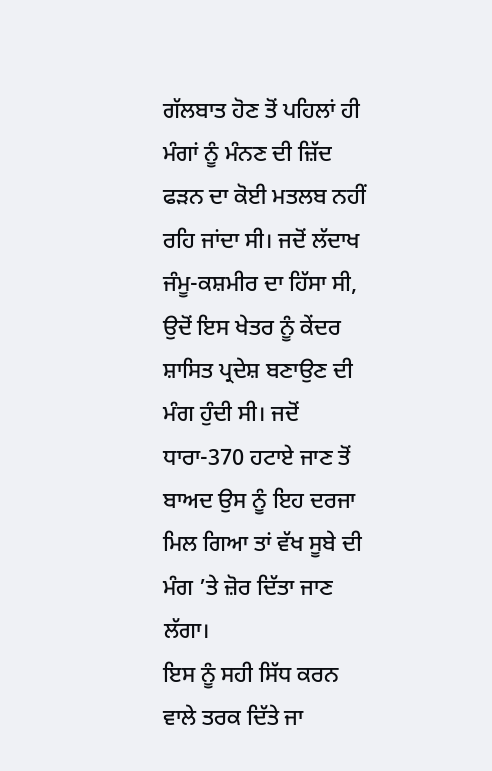ਗੱਲਬਾਤ ਹੋਣ ਤੋਂ ਪਹਿਲਾਂ ਹੀ ਮੰਗਾਂ ਨੂੰ ਮੰਨਣ ਦੀ ਜ਼ਿੱਦ ਫੜਨ ਦਾ ਕੋਈ ਮਤਲਬ ਨਹੀਂ ਰਹਿ ਜਾਂਦਾ ਸੀ। ਜਦੋਂ ਲੱਦਾਖ ਜੰਮੂ-ਕਸ਼ਮੀਰ ਦਾ ਹਿੱਸਾ ਸੀ, ਉਦੋਂ ਇਸ ਖੇਤਰ ਨੂੰ ਕੇਂਦਰ ਸ਼ਾਸਿਤ ਪ੍ਰਦੇਸ਼ ਬਣਾਉਣ ਦੀ ਮੰਗ ਹੁੰਦੀ ਸੀ। ਜਦੋਂ ਧਾਰਾ-370 ਹਟਾਏ ਜਾਣ ਤੋਂ ਬਾਅਦ ਉਸ ਨੂੰ ਇਹ ਦਰਜਾ ਮਿਲ ਗਿਆ ਤਾਂ ਵੱਖ ਸੂਬੇ ਦੀ ਮੰਗ ’ਤੇ ਜ਼ੋਰ ਦਿੱਤਾ ਜਾਣ ਲੱਗਾ।
ਇਸ ਨੂੰ ਸਹੀ ਸਿੱਧ ਕਰਨ ਵਾਲੇ ਤਰਕ ਦਿੱਤੇ ਜਾ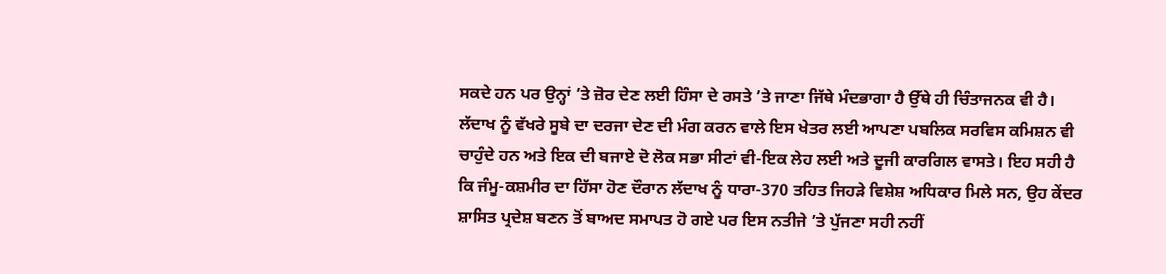ਸਕਦੇ ਹਨ ਪਰ ਉਨ੍ਹਾਂ ’ਤੇ ਜ਼ੋਰ ਦੇਣ ਲਈ ਹਿੰਸਾ ਦੇ ਰਸਤੇ ’ਤੇ ਜਾਣਾ ਜਿੱਥੇ ਮੰਦਭਾਗਾ ਹੈ ਉੱਥੇ ਹੀ ਚਿੰਤਾਜਨਕ ਵੀ ਹੈ। ਲੱਦਾਖ ਨੂੰ ਵੱਖਰੇ ਸੂਬੇ ਦਾ ਦਰਜਾ ਦੇਣ ਦੀ ਮੰਗ ਕਰਨ ਵਾਲੇ ਇਸ ਖੇਤਰ ਲਈ ਆਪਣਾ ਪਬਲਿਕ ਸਰਵਿਸ ਕਮਿਸ਼ਨ ਵੀ ਚਾਹੁੰਦੇ ਹਨ ਅਤੇ ਇਕ ਦੀ ਬਜਾਏ ਦੋ ਲੋਕ ਸਭਾ ਸੀਟਾਂ ਵੀ-ਇਕ ਲੇਹ ਲਈ ਅਤੇ ਦੂਜੀ ਕਾਰਗਿਲ ਵਾਸਤੇ। ਇਹ ਸਹੀ ਹੈ ਕਿ ਜੰਮੂ-ਕਸ਼ਮੀਰ ਦਾ ਹਿੱਸਾ ਹੋਣ ਦੌਰਾਨ ਲੱਦਾਖ ਨੂੰ ਧਾਰਾ-370 ਤਹਿਤ ਜਿਹੜੇ ਵਿਸ਼ੇਸ਼ ਅਧਿਕਾਰ ਮਿਲੇ ਸਨ, ਉਹ ਕੇਂਦਰ ਸ਼ਾਸਿਤ ਪ੍ਰਦੇਸ਼ ਬਣਨ ਤੋਂ ਬਾਅਦ ਸਮਾਪਤ ਹੋ ਗਏ ਪਰ ਇਸ ਨਤੀਜੇ ’ਤੇ ਪੁੱਜਣਾ ਸਹੀ ਨਹੀਂ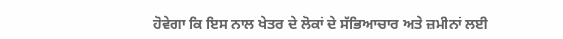ਹੋਵੇਗਾ ਕਿ ਇਸ ਨਾਲ ਖੇਤਰ ਦੇ ਲੋਕਾਂ ਦੇ ਸੱਭਿਆਚਾਰ ਅਤੇ ਜ਼ਮੀਨਾਂ ਲਈ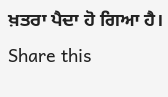ਖ਼ਤਰਾ ਪੈਦਾ ਹੋ ਗਿਆ ਹੈ।
Share this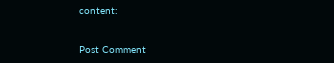content:


Post Comment